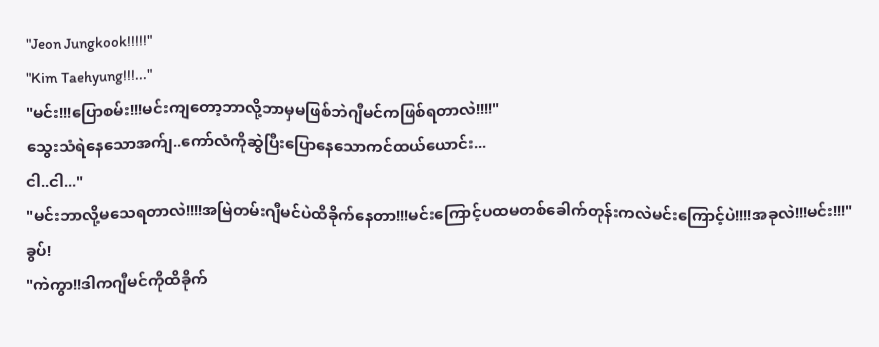"Jeon Jungkook!!!!!"
"Kim Taehyung!!!..."
"မင်း!!!ပြောစမ်း!!!မင်းကျတော့ဘာလို့ဘာမှမဖြစ်ဘဲဂျီမင်ကဖြစ်ရတာလဲ!!!!"
သွေးသံရဲနေသောအက်ျ..ကော်လံကိုဆွဲပြီးပြောနေသောကင်ထယ်ယောင်း...
ငါ..ငါ..."
"မင်းဘာလို့မသေရတာလဲ!!!!အမြဲတမ်းဂျီမင်ပဲထိခိုက်နေတာ!!!မင်းကြောင့်ပထမတစ်ခေါက်တုန်းကလဲမင်းကြောင့်ပဲ!!!!အခုလဲ!!!မင်း!!!"
ခွပ်!
"ကဲကွာ!!ဒါကဂျီမင်ကိုထိခိုက်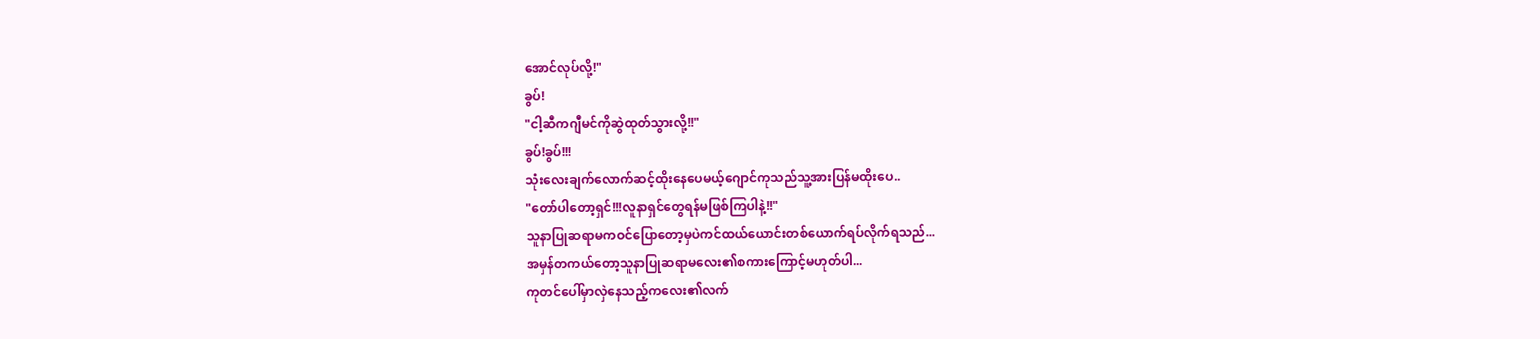အောင်လုပ်လို့!"
ခွပ်!
"ငါ့ဆီကဂျီမင်ကိုဆွဲထုတ်သွားလို့!!"
ခွပ်!ခွပ်!!!
သုံးလေးချက်လောက်ဆင့်ထိုးနေပေမယ့်ဂျောင်ကုသည်သူ့အားပြန်မထိုးပေ..
"တော်ပါတော့ရှင်!!!လူနာရှင်တွေရန်မဖြစ်ကြပါနဲ့!!"
သူနာပြုဆရာမကဝင်ပြောတော့မှပဲကင်ထယ်ယောင်းတစ်ယောက်ရပ်လိုက်ရသည်...
အမှန်တကယ်တော့သူနာပြုဆရာမလေး၏စကားကြောင့်မဟုတ်ပါ...
ကုတင်ပေါ်မှာလှဲနေသည့်ကလေး၏လက်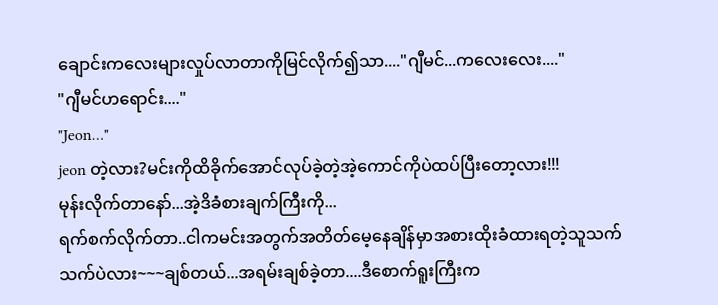ချောင်းကလေးများလှုပ်လာတာကိုမြင်လိုက်၍သာ...."ဂျီမင်...ကလေးလေး...."
"ဂျီမင်ဟရောင်း...."
"Jeon…"
jeon တဲ့လား?မင်းကိုထိခိုက်အောင်လုပ်ခဲ့တဲ့အဲ့ကောင်ကိုပဲထပ်ပြီးတော့လား!!!
မုန်းလိုက်တာနော်...အဲ့ဒိခံစားချက်ကြီးကို...
ရက်စက်လိုက်တာ..ငါကမင်းအတွက်အတိတ်မေ့နေချိန်မှာအစားထိုးခံထားရတဲ့သူသက်သက်ပဲလား~~~ချစ်တယ်...အရမ်းချစ်ခဲ့တာ....ဒီစောက်ရူးကြီးက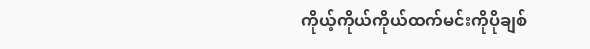ကိုယ့်ကိုယ်ကိုယ်ထက်မင်းကိုပိုချစ်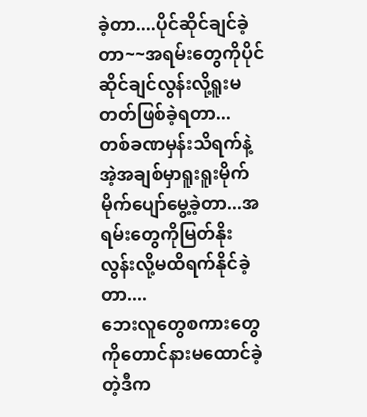ခဲ့တာ....ပိုင်ဆိုင်ချင်ခဲ့တာ~~အရမ်းတွေကိုပိုင်ဆိုင်ချင်လွန်းလို့ရူးမတတ်ဖြစ်ခဲ့ရတာ...
တစ်ခဏမှန်းသိရက်နဲ့အဲ့အချစ်မှာရူးရူးမိုက်မိုက်ပျော်မွေ့ခဲ့တာ...အရမ်းတွေကိုမြတ်နိုးလွန်းလို့မထိရက်နိုင်ခဲ့တာ....
ဘေးလူတွေစကားတွေကိုတောင်နားမထောင်ခဲ့တဲ့ဒီက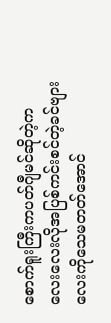စောက်ရူးကြီးကပတ်ဂျီမင်ဆိုတဲ့ကလေးလေးလိုအပြစ်ကင်းစင်တဲ့ခင်ဗျားလေးကိုသေမတတ်အောင်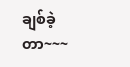ချစ်ခဲ့တာ~~~